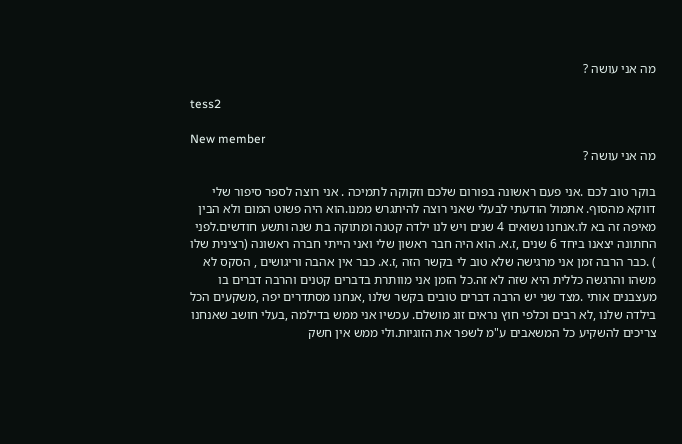מה אני עושה ?

tess2

New member
מה אני עושה ?

בוקר טוב לכם .אני פעם ראשונה בפורום שלכם וזקוקה לתמיכה . אני רוצה לספר סיפור שלי דווקא מהסוף. אתמול הודעתי לבעלי שאני רוצה להיתגרש ממנו.הוא היה פשוט המום ולא הבין מאיפה זה בא לו.אנחנו נשואים 4 שנים ויש לנו ילדה קטנה ומתוקה בת שנה ותשע חודשים.לפני החתונה יצאנו ביחד 6 שנים ,ז.א. הוא היה חבר ראשון שלי ואני הייתי חברה ראשונה (רצינית שלו ) .כבר הרבה זמן אני מרגישה שלא טוב לי בקשר הזה ,ז.א. כבר אין אהבה וריגושים , הסקס לא משהו והרגשה כללית היא שזה לא זה.כל הזמן אני מוותרת בדברים קטנים והרבה דברים בו מעצבנים אותי .מצד שני יש הרבה דברים טובים בקשר שלנו ,אנחנו מסתדרים יפה ,משקעים הכל בילדה שלנו ,לא רבים וכלפי חוץ נראים זוג מושלם. עכשיו אני ממש בדילמה ,בעלי חושב שאנחנו צריכים להשקיע כל המשאבים ע"מ לשפר את הזוגיות.ולי ממש אין חשק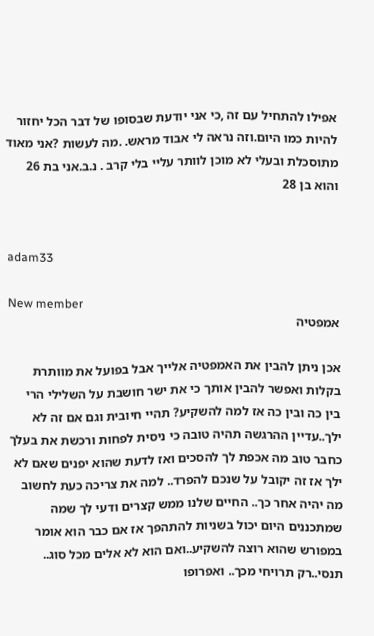אפילו להתחיל עם זה ,כי אני יודעת שבסופו של דבר הכל יחזור להיות כמו היום.וזה נראה לי אבוד מראש. .מה לעשות ?אני מאוד מתוסכלת ובעלי לא מוכן לוותר עליי בלי קרב . נ.ב.אני בת 26 והוא בן 28


adam33

New member
אמפטיה

אכן ניתן להבין את האמפטיה אלייך אבל בפועל את מוותרת בקלות ואפשר להבין אותך כי את ישר חושבת על השלילי הרי בין כה ובין כה אז למה להשקיע? תהיי חיובית וגם אם זה לא ילך..עדיין ההרגשה תהיה טובה כי ניסית לפחות ורכשת את בעלך כחבר טוב מה אכפת לך להסכים ואז לדעת שהוא יפנים שאם לא ילך אז זה יקובל על שנכם להפרד.. למה את צריכה כעת לחשוב מה יהיה אחר כך.. החיים שלנו ממש קצרים ודעי לך שמה שמתכננים היום יכול בשניות להתהפך אז אם כבר הוא אומר במפורש שהוא רוצה להשקיע..ואם הוא לא אלים מכל סוג.. תנסי..רק תרויחי מכך.. ואפרופו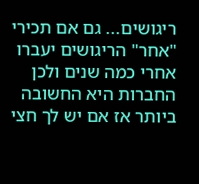ריגושים... גם אם תכירי "אחר" הריגושים יעברו אחרי כמה שנים ולכן החברות היא החשובה ביותר אז אם יש לך חצי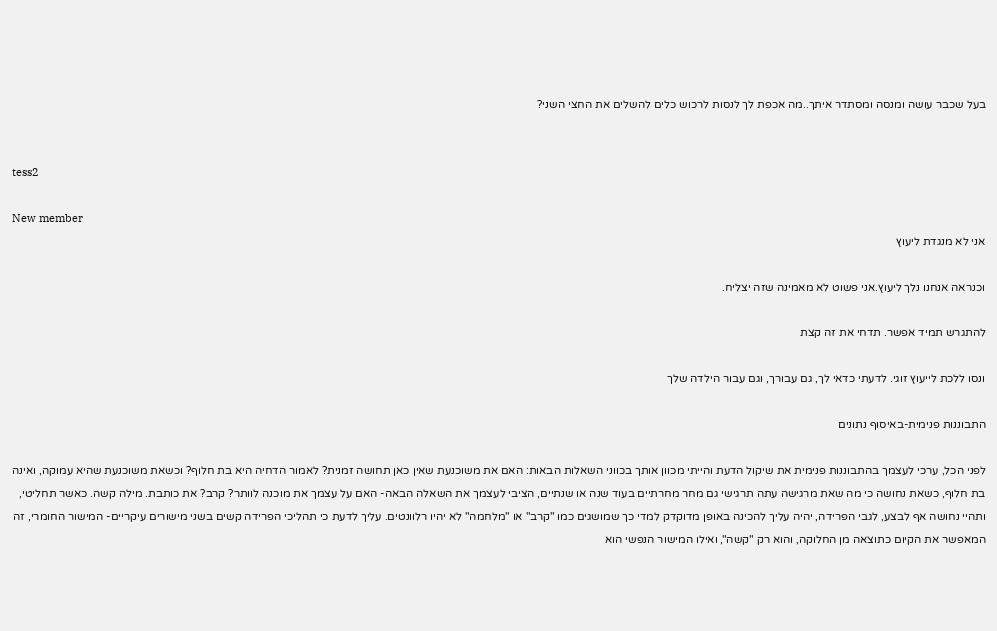בעל שכבר עושה ומנסה ומסתדר איתך..מה אכפת לך לנסות לרכוש כלים להשלים את החצי השני?


tess2

New member
אני לא מנגדת ליעוץ

וכנראה אנחנו נלך ליעוץ.אני פשוט לא מאמינה שזה יצליח.

להתגרש תמיד אפשר. תדחי את זה קצת

ונסו ללכת לייעוץ זוגי. לדעתי כדאי לך, גם עבורך, וגם עבור הילדה שלך

התבוננות פנימית-באיסוף נתונים

לפני הכל, ערכי לעצמך בהתבוננות פנימית את שיקול הדעת והייתי מכוון אותך בכווני השאלות הבאות: האם את משוכנעת שאין כאן תחושה זמנית? לאמור הדחיה היא בת חלוף? וכשאת משוכנעת שהיא עמוקה, ואינה בת חלוף, כשאת נחושה כי מה שאת מרגישה עתה תרגישי גם מחר מחרתיים בעוד שנה או שנתיים, הציבי לעצמך את השאלה הבאה- האם על עצמך את מוכנה לוותר? קרב? את כותבת. מילה קשה. כאשר תחליטי, ותהיי נחושה אף לבצע, לגבי הפרידה, יהיה עליך להכינה באופן מדוקדק למדי כך שמושגים כמו "קרב" או "מלחמה" לא יהיו רלוונטים. עליך לדעת כי תהליכי הפרידה קשים בשני מישורים עיקריים- המישור החומרי, זה המאפשר את הקיום כתוצאה מן החלוקה, והוא רק "קשה", ואילו המישור הנפשי הוא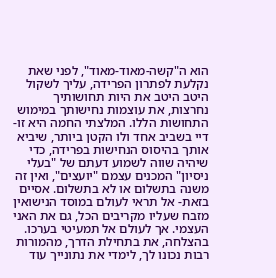הוא ה"קשה-מאוד-מאוד", לפני שאת נקלעת לפתרון הפרידה, עליך לשקול היטב היטב את היות תחושותיך נחרצות, את עוצמות נחישותך במימוש התחושות הללו. המלצתי החמה היא זו- דיי בשביב אחד ולו הקטן ביותר, שיביא אותך בהיסוס הנחישות בפרידה, כדי שיהיה שווה לשמוע דעתם של "בעלי ניסיון" המכנים עצמם "יועצים", ואין זה משנה בתשלום או לא בתשלום. אסיים בזאת- אל תראי לעולם במוסד הנישואין מזבח שעליו מקריבים הכל, גם את האני העצמי. אך לעולם אל תמעיטי בערכו. בהצלחה, את בתחילת הדרך, מהמורות רבות נכונו לך, לימדי את נתונייך עוד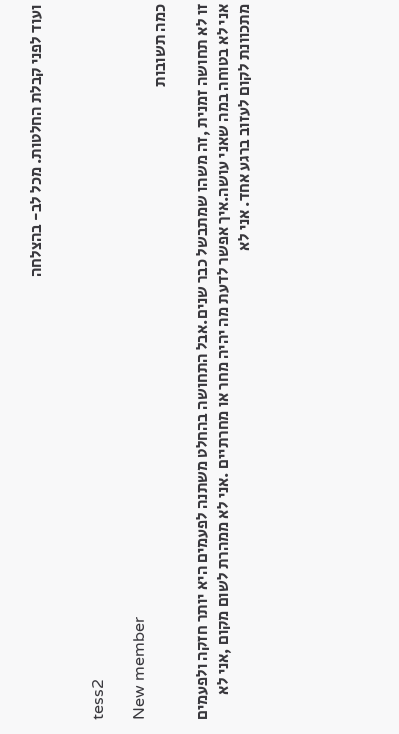ועוד לפני קבלת החלטות. מכל לב- בהצלחה


tess2

New member
כמה תשובות

זו לא תחושה זמנית ,זה משהו שמתבשל כבר שנים.אבל התחושה בהחלט משתנה לפעמים היא יותר חזקה ולפעמים אני לא בטוחה במה שאני עושה.איך אפשר לדעת מה יהיה מחר או מחרתיים .אני לא ממהרת לשום מקום ,אני לא מתכוונת לקום לעזוב ברגע אחד. אני לא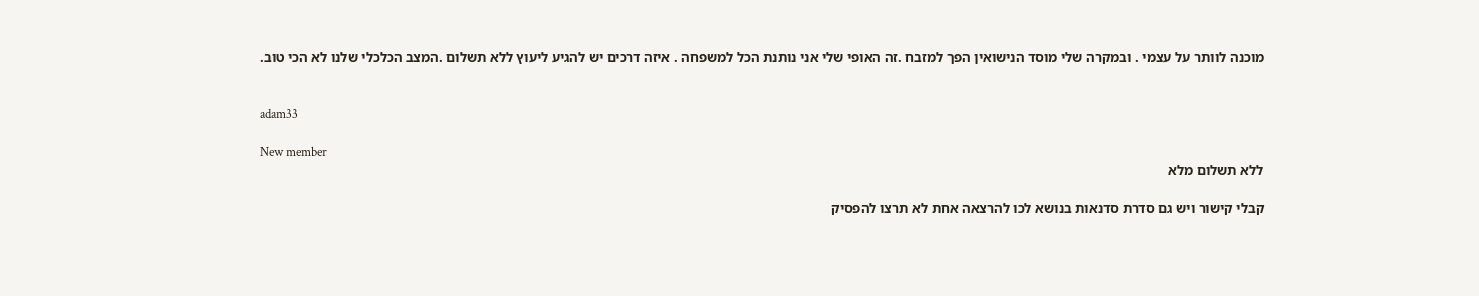מוכנה לוותר על עצמי . ובמקרה שלי מוסד הנישואין הפך למזבח .זה האופי שלי אני נותנת הכל למשפחה . איזה דרכים יש להגיע ליעוץ ללא תשלום .המצב הכלכלי שלנו לא הכי טוב.


adam33

New member
ללא תשלום מלא

קבלי קישור ויש גם סדרת סדנאות בנושא לכו להרצאה אחת לא תרצו להפסיק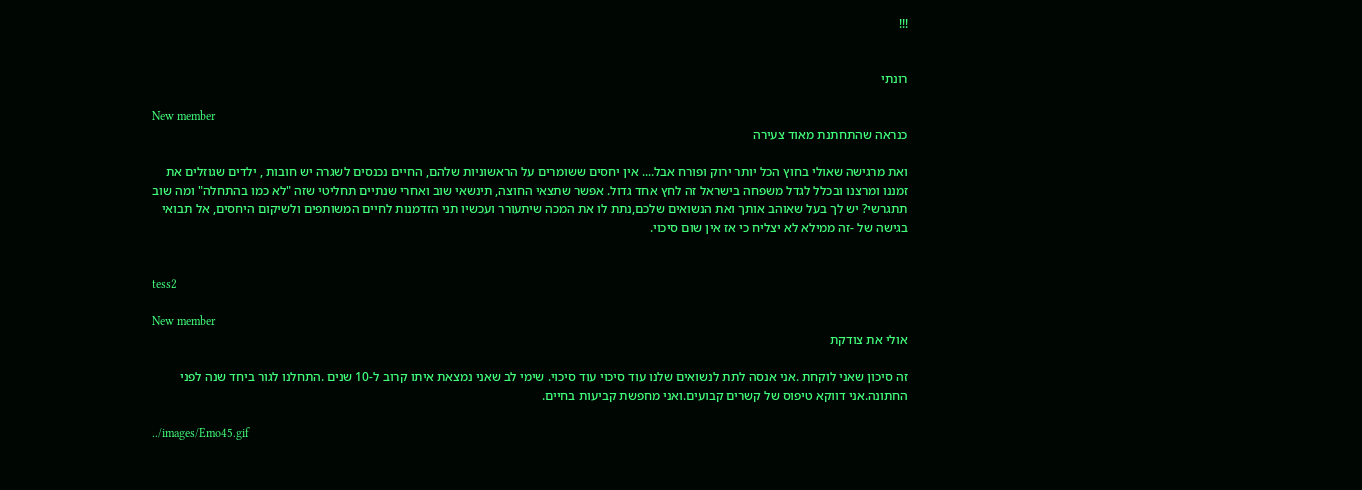!!!


רונתי

New member
כנראה שהתחתנת מאוד צעירה

ואת מרגישה שאולי בחוץ הכל יותר ירוק ופורח אבל.... אין יחסים ששומרים על הראשוניות שלהם, החיים נכנסים לשגרה יש חובות , ילדים שגוזלים את זמננו ומרצנו ובכלל לגדל משפחה בישראל זה לחץ אחד גדול. אפשר שתצאי החוצה, תינשאי שוב ואחרי שנתיים תחליטי שזה "לא כמו בהתחלה" ומה שוב תתגרשי? יש לך בעל שאוהב אותך ואת הנשואים שלכם,נתת לו את המכה שיתעורר ועכשיו תני הזדמנות לחיים המשותפים ולשיקום היחסים, אל תבואי בגישה של -זה ממילא לא יצליח כי אז אין שום סיכוי.


tess2

New member
אולי את צודקת

זה סיכון שאני לוקחת .אני אנסה לתת לנשואים שלנו עוד סיכוי עוד סיכוי. שימי לב שאני נמצאת איתו קרוב ל-10 שנים .התחלנו לגור ביחד שנה לפני החתונה.אני דווקא טיפוס של קשרים קבועים.ואני מחפשת קביעות בחיים.

../images/Emo45.gif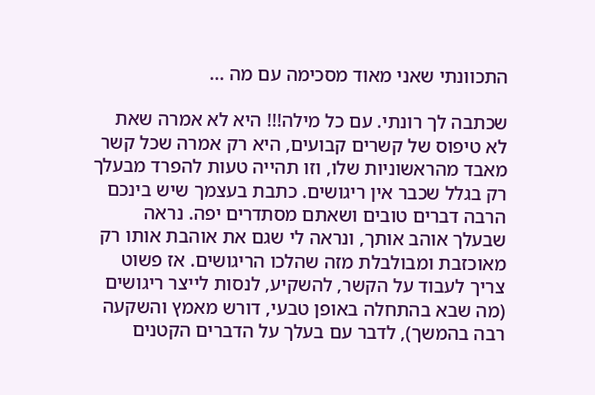התכוונתי שאני מאוד מסכימה עם מה ...

שכתבה לך רונתי. עם כל מילה!!! היא לא אמרה שאת לא טיפוס של קשרים קבועים, היא רק אמרה שכל קשר מאבד מהראשוניות שלו, וזו תהייה טעות להפרד מבעלך רק בגלל שכבר אין ריגושים. כתבת בעצמך שיש בינכם הרבה דברים טובים ושאתם מסתדרים יפה. נראה שבעלך אוהב אותך, ונראה לי שגם את אוהבת אותו רק מאוכזבת ומבולבלת מזה שהלכו הריגושים. אז פשוט צריך לעבוד על הקשר, להשקיע, לנסות לייצר ריגושים (מה שבא בהתחלה באופן טבעי, דורש מאמץ והשקעה רבה בהמשך), לדבר עם בעלך על הדברים הקטנים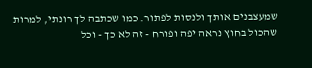שמעצבנים אותך ולנסות לפתור. כמו שכתבה לך רונתי, למרות שהכול בחוץ נראה יפה ופורח - זה לא כך - וכל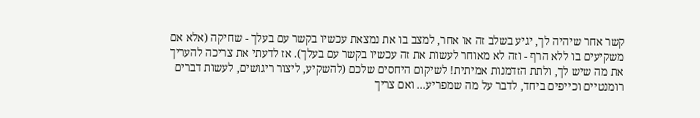קשר אחר שיהיה לך, יגיע בשלב זה או אחר, למצב בו את נמצאת עכשיו בקשר עם בעלך - שחיקה (אלא אם משקיעים בו ללא הרף - וזה לא מאוחר לעשות את זה עכשיו בקשר עם בעלך). אז לדעתי את צריכה להעריך את מה שיש לך, ולתת הזדמנות אמיתית! לשיקום היחסים שלכם (להשקיע, ליצור ריגושים, לעשות דברים רומנטיים וכייפים ביחד, לדבר על מה שמפריע... ואם צריך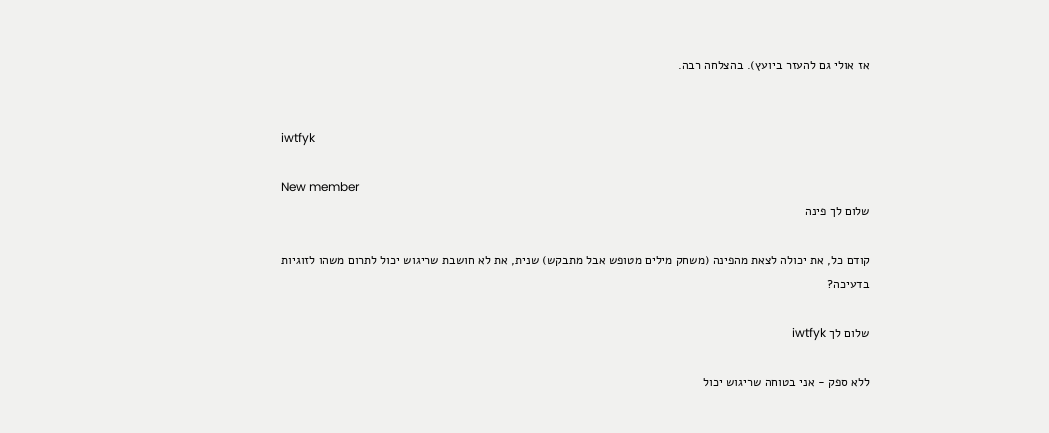אז אולי גם להעזר ביועץ). בהצלחה רבה.


iwtfyk

New member
שלום לך פינה

קודם כל, את יכולה לצאת מהפינה (משחק מילים מטופש אבל מתבקש) שנית, את לא חושבת שריגוש יכול לתרום משהו לזוגיות בדעיכה?

שלום לך iwtfyk

ללא ספק - אני בטוחה שריגוש יכול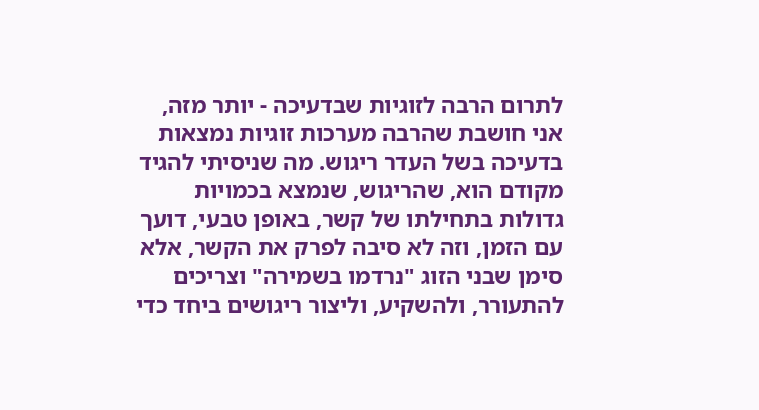לתרום הרבה לזוגיות שבדעיכה - יותר מזה, אני חושבת שהרבה מערכות זוגיות נמצאות בדעיכה בשל העדר ריגוש. מה שניסיתי להגיד מקודם הוא, שהריגוש, שנמצא בכמויות גדולות בתחילתו של קשר, באופן טבעי, דועך עם הזמן, וזה לא סיבה לפרק את הקשר, אלא סימן שבני הזוג "נרדמו בשמירה" וצריכים להתעורר, ולהשקיע, וליצור ריגושים ביחד כדי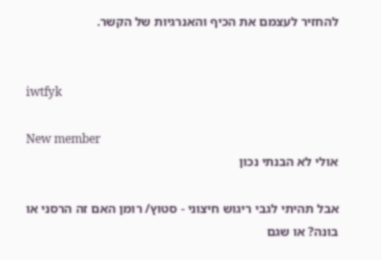להחזיר לעצמם את הכיף והאנרגיות של הקשר.


iwtfyk

New member
אולי לא הבנתי נכון

אבל תהיתי לגבי ריגוש חיצוני - סטוץ/ רומן האם זה הרסני או בונה? או שגם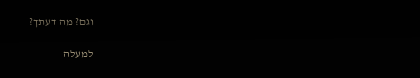וגם? מה דעתך?

למעלה